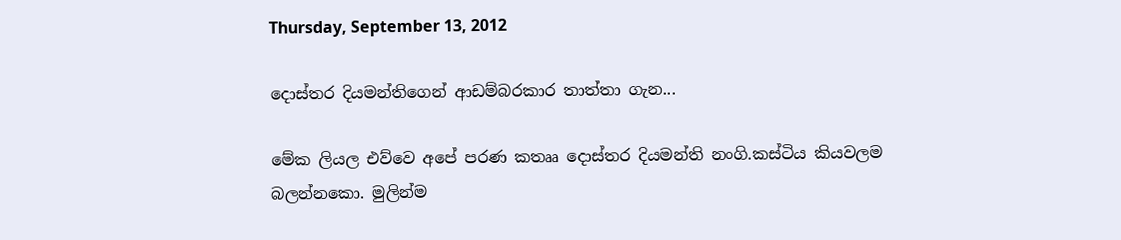Thursday, September 13, 2012

දොස්තර දියමන්තිගෙන් ආඩම්බරකාර තාත්තා ගැන...

මේක ලියල එව්වෙ අපේ පරණ කතෲ දොස්තර දියමන්ති නංගි.කස්ටිය කියවලම බලන්නකො. මුලින්ම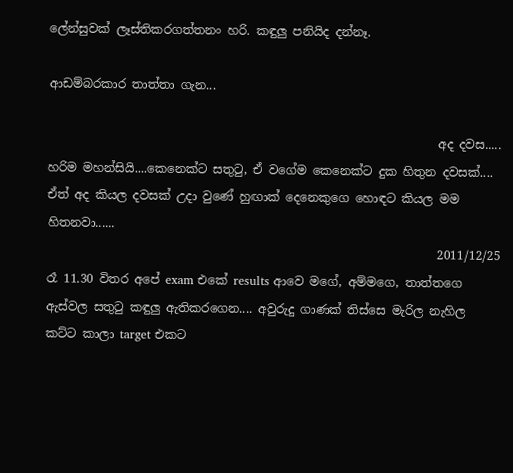ලේන්සුවක් ලෑස්තිකරගත්තනං හරි. කඳුලු පනියිද දන්නෑ.

ආඩම්බරකාර තාත්තා ගැන...

                                                                 අද දවස..... හරිම මහන්සියි....කෙනෙක්ට සතු‍ටු, ඒ වගේම කෙනෙක්ට දුක හිතුන දවසක්.... ඒත් අද කියල දවසක් උදා වුණේ හුඟාක් දෙනෙකුගෙ හොඳට කියල මම හිතනවා......
                                                                 2011/12/25 රෑ 11.30 විතර අපේ exam එකේ results ආවෙ මගේ, අම්මගෙ, තාත්තගෙ ඇස්වල සතු‍ටු කඳුලු ඇතිකරගෙන.... අවුරුදු ගාණක් තිස්සෙ මැරිල නැහිල කට්ට කාලා target එකට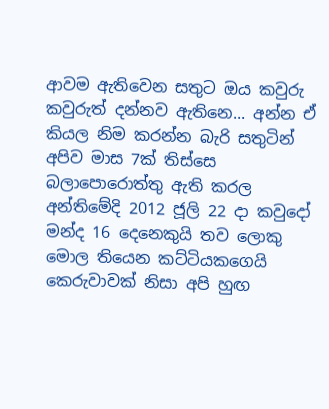ආවම ඇතිවෙන සතුට ඔය කවුරු කවුරුත් දන්නව ඇතිනෙ... අන්න ඒ කියල නිම කරන්න බැරි සතුටින් අපිව මාස 7ක් තිස්සෙ බලාපොරොත්තු ඇති කරල අන්තිමේදි 2012 ජූලි 22 දා කවුදෝ මන්ද 16 දෙනෙකුයි තව ලොකු මොල තියෙන කට්ටියකගෙයි කෙරුවාවක් නිසා අපි හුඟ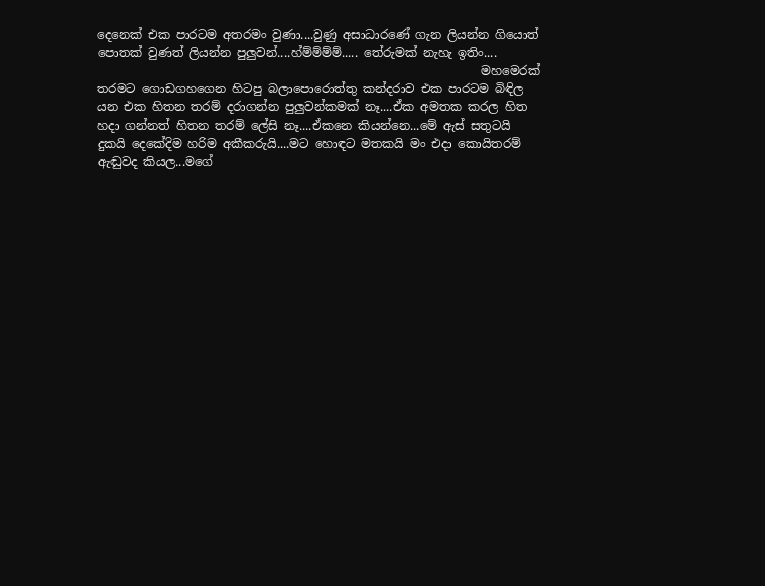දෙනෙක් එක පාරටම අතරමං වුණා....වුණු අසාධාරණේ ගැන ලියන්න ගියොත් පොතක් වුණත් ලියන්න පුලුවන්....හ්ම්ම්ම්ම්..... තේරුමක් නැහැ ඉතිං....
                                                                මහමෙරක් තරමට ගොඩගහගෙන හිටපු බලාපොරොත්තු කන්දරාව එක පාරටම බිඳිල යන එක හිතන තරම් දරාගන්න පුලුවන්කමක් නෑ....ඒක අමතක කරල හිත හදා ගන්නත් හිතන තරම් ලේසි නෑ....ඒකනෙ කියන්නෙ...මේ ඇස් සතුටයි දුකයි දෙකේදිම හරිම අකීකරුයි....මට හොඳට මතකයි මං එදා කොයිතරම් ඇඬුවද කියල...මගේ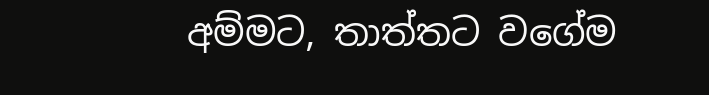අම්මට, තාත්තට වගේම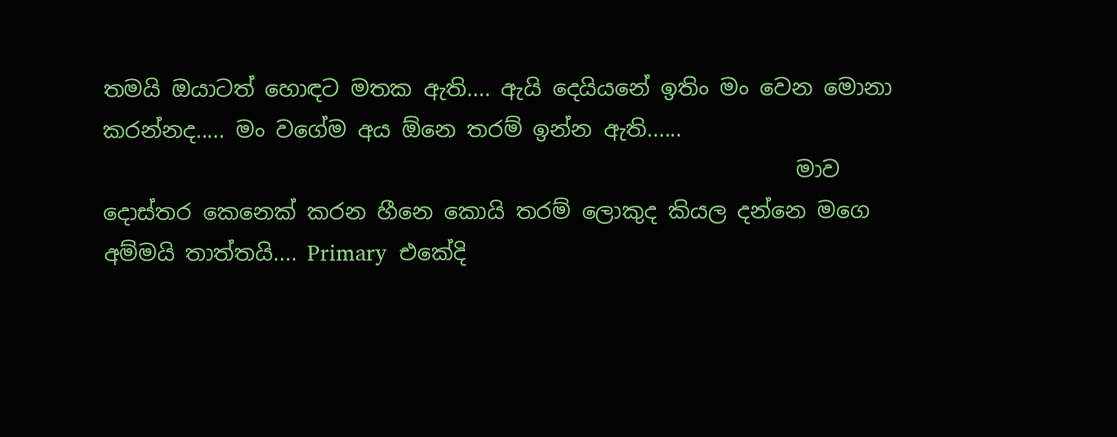තමයි ඔයාටත් හොඳට මතක ඇති.... ඇයි දෙයියනේ ඉතිං මං වෙන මොනා කරන්නද..... මං වගේම අය ඕනෙ තරම් ඉන්න ඇති......
                                                               මාව දොස්තර කෙනෙක් කරන හීනෙ කොයි තරම් ලොකුද කියල දන්නෙ මගෙ අම්මයි තාත්තයි.... Primary  එකේදි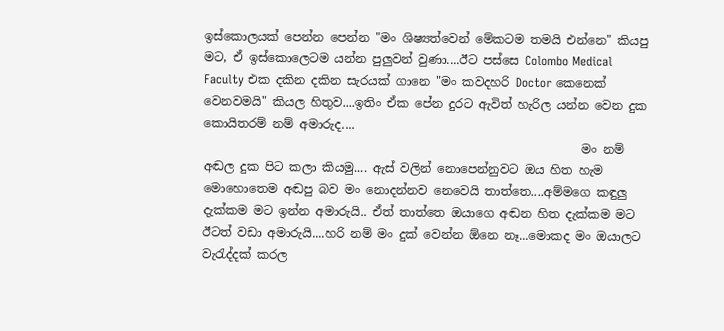ඉස්කොලයක් පෙන්න පෙන්න "මං ශිෂ්‍යත්වෙන් මේකටම තමයි එන්නෙ" කියපු මට, ඒ ඉස්කොලෙටම යන්න පුලුවන් වුණා....ඊට පස්සෙ Colombo Medical Faculty එක දකින දකින සැරයක් ගානෙ "මං කවදහරි Doctor කෙනෙක් වෙනවමයි" කියල හිතුව....ඉතිං ඒක පේන දුරට ඇවිත් හැරිල යන්න වෙන දුක කොයිතරම් නම් අමාරුද....
                                                               මං නම් අඬල දුක පිට කලා කියමු.... ඇස් වලින් නොපෙන්නුවට ඔය හිත හැම මොහොතෙම අඬපු බව මං නොදන්නව නෙවෙයි තාත්තෙ....අම්මගෙ කඳුලු දැක්කම මට ඉන්න අමාරුයි.. ඒත් තාත්තෙ ඔයාගෙ අඬන හිත දැක්කම මට ඊටත් වඩා අමාරුයි....හරි නම් මං දුක් වෙන්න ඕනෙ නෑ...මොකද මං ඔයාලට වැ‍රැද්දක් කරල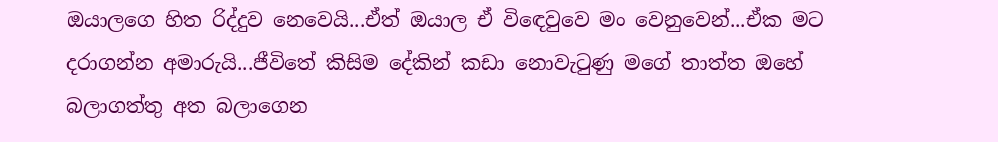ඔයාලගෙ හිත රිද්දුව නෙවෙයි...ඒත් ඔයාල ඒ වි‍ඳෙවුවෙ මං වෙනුවෙන්...ඒක මට දරාගන්න අමාරුයි...ජීවිතේ කිසිම දේකින් කඩා නොවැ‍ටුණු මගේ තාත්ත ඔහේ බලාගත්තු අත බලාගෙන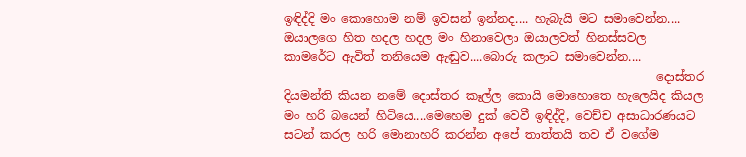ඉඳිද්දි මං කොහොම නම් ඉවසන් ඉන්නද.... හැබැයි මට සමාවෙන්න.... ඔයාලගෙ හිත හදල හදල මං හිනාවෙලා ඔයාලවත් හිනස්සවල කාමරේට ඇවිත් තනියෙම ඇඬුව....බොරු කලාට සමාවෙන්න....
                                                              දොස්තර දියමන්ති කියන නමේ දොස්තර කෑල්ල කොයි මොහොතෙ හැලෙයිද කියල මං හරි බයෙන් හිටියෙ....මෙහෙම දුක් වෙවී ඉඳිද්දි, වෙච්ච අසාධාරණයට සටන් කරල හරි මොනාහරි කරන්න අපේ තාත්තයි තව ඒ වගේම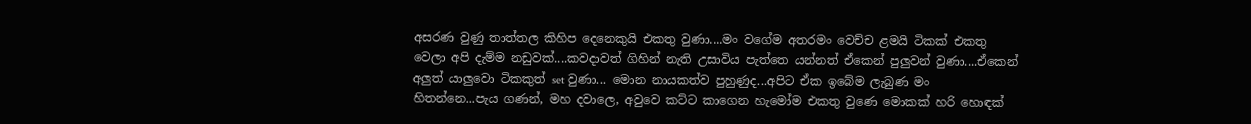අසරණ වුණු තාත්තල කිහිප දෙනෙකුයි එකතු වුණා....මං වගේම අතරමං වෙච්ච ළමයි ටිකක් එකතු වෙලා අපි දැම්ම නඩුවක්....කවදාවත් ගිහින් නැති උසාවිය පැත්තෙ යන්නත් ඒකෙන් පුලුවන් වුණා....ඒකෙන් අලුත් යාලුවො ටිකකුත් set වුණා... මොන නායකත්ව පුහුණුද...අපිට ඒක ඉබේම ලැබුණ මං හිතන්නෙ...පැය ගණන්, මහ දවාලෙ, අවුවෙ කට්ට කාගෙන හැමෝම එකතු වුණෙ මොකක් හරි හොඳක්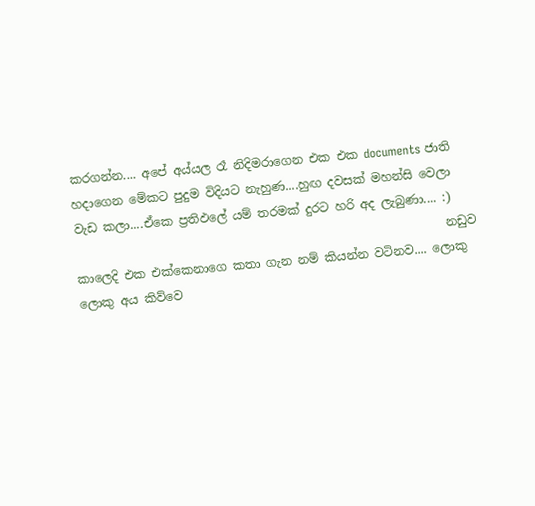කරගන්න.... අපේ අය්යල රෑ නිදිමරාගෙන එක එක documents ජාති හදාගෙන මේකට පුදුම විදියට නැහුණ....හුඟ දවසක් මහන්සි වෙලා වැඩ කලා....ඒකෙ ප්‍රතිඵලේ යම් තරමක් දුරට හරි අද ලැබුණා.... :)
                                                              නඩුව කාලෙදි එක එක්කෙනාගෙ කතා ගැන නම් කියන්න වටිනව.... ලොකු ලොකු අය කිව්වෙ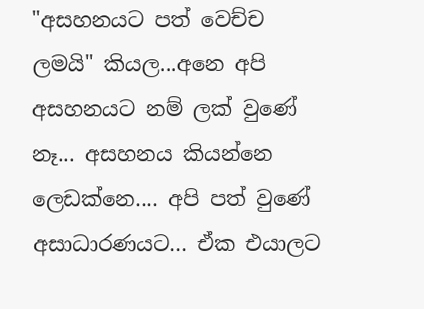"අසහනයට පත් වෙච්ච ලමයි" කියල...අනෙ අපි අසහනයට නම් ලක් වුණේ නෑ... අසහනය කියන්නෙ ලෙඩක්නෙ.... අපි පත් වුණේ අසාධාරණයට... ඒක එයාලට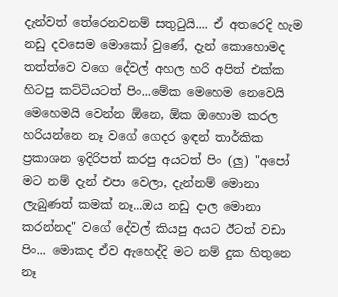දැන්වත් තේරෙනවනම් සතු‍ටුයි.... ඒ අතරෙදි හැම නඩු දවසෙම මොකෝ වුණේ, දැන් කොහොමද තත්ත්වෙ වගෙ දේවල් අහල හරි අපිත් එක්ක හිටපු කට්ටියටත් පිං...මේක මෙහෙම නෙවෙයි මෙහෙමයි වෙන්න ඕනෙ, ඕක ඔහොම කරල හරියන්නෙ නෑ වගේ ගෙදර ඉඳන් තාර්කික ප්‍රකාශන ඉදිරිපත් කරපු අයටත් පිං (ලු) "අපෝ මට නම් දැන් එපා වෙලා, දැන්නම් මොනා ලැබුණත් කමක් නෑ...ඔය නඩු දාල මොනා කරන්නද" වගේ දේවල් කියපු අයට ඊටත් වඩා පිං... මොකද ඒව ඇහෙද්දි මට නම් දුක හිතුනෙ නෑ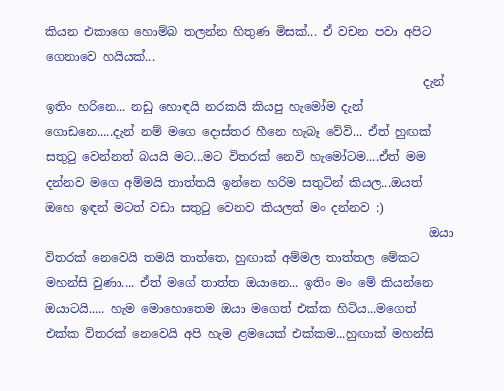කියන එකාගෙ හොම්බ තලන්න හිතුණ මිසක්... ඒ වචන පවා අපිට ගෙනාවෙ හයියක්...
                                                               දැන් ඉතිං හරිනෙ... නඩු හොඳයි නරකයි කියපු හැමෝම දැන් ගොඩනෙ.....දැන් නම් මගෙ දොස්තර හීනෙ හැබෑ වේවි... ඒත් හුඟක් සතු‍ටු වෙන්නත් බයයි මට...මට විතරක් නෙවි හැමෝටම....ඒත් මම දන්නව මගෙ අම්මයි තාත්තයි ඉන්නෙ හරිම සතුටින් කියල...ඔයත් ඔහෙ ඉඳන් මටත් වඩා සතු‍ටු වෙනව කියලත් මං දන්නව :)
                                                                ඔයා විතරක් නෙවෙයි තමයි තාත්තෙ, හුඟාක් අම්මල තාත්තල මේකට මහන්සි වුණා.... ඒත් මගේ තාත්ත ඔයානෙ... ඉතිං මං මේ කියන්නෙ ඔයාටයි..... හැම මොහොතෙම ඔයා මගෙත් එක්ක හිටිය...මගෙත් එක්ක විතරක් නෙවෙයි අපි හැම ළමයෙක් එක්කම...හුඟාක් මහන්සි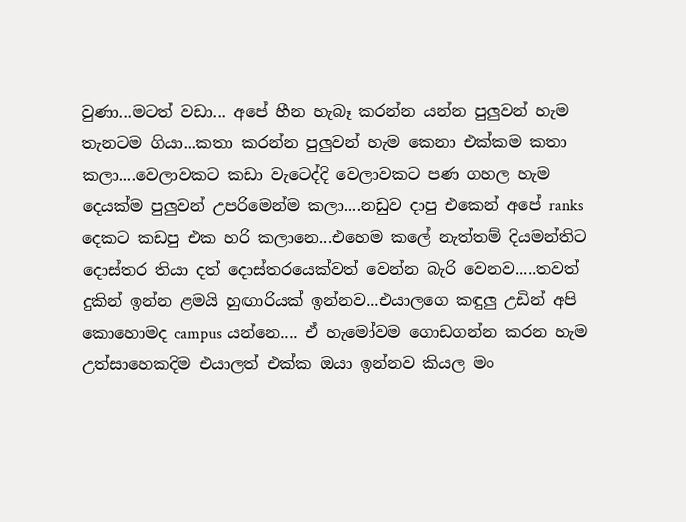වුණා...මටත් වඩා... අපේ හීන හැබෑ කරන්න යන්න පුලුවන් හැම තැනටම ගියා...කතා කරන්න පුලුවන් හැම කෙනා එක්කම කතා කලා....වෙලාවකට කඩා වැටෙද්දි වෙලාවකට පණ ගහල හැම දෙයක්ම පුලුවන් උපරිමෙන්ම කලා....නඩුව දාපු එකෙන් අපේ ranks දෙකට කඩපු එක හරි කලානෙ...එහෙම කලේ නැත්තම් දියමන්තිට දොස්තර තියා දත් දොස්තරයෙක්වත් වෙන්න බැරි වෙනව.....තවත් දුකින් ඉන්න ළමයි හුඟාරියක් ඉන්නව...එයාලගෙ කඳුලු උඩින් අපි කොහොමද campus යන්නෙ.... ඒ හැමෝවම ගොඩගන්න කරන හැම උත්සාහෙකදිම එයාලත් එක්ක ඔයා ඉන්නව කියල මං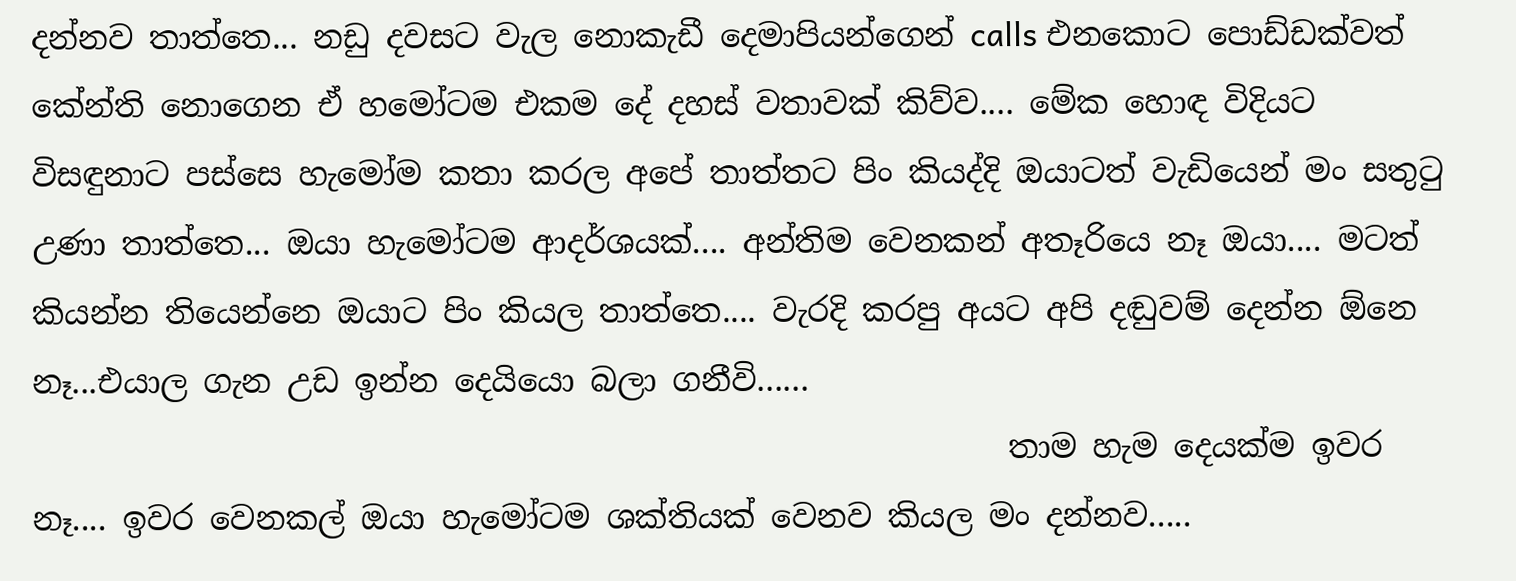දන්නව තාත්තෙ... නඩු දවසට වැල නොකැඩී දෙමාපියන්ගෙන් calls එනකොට පොඩ්ඩක්වත් කේන්ති නොගෙන ඒ හමෝටම එකම දේ දහස් වතාවක් කිව්ව.... මේක හොඳ විදියට විසඳුනාට පස්සෙ හැමෝම කතා කරල අපේ තාත්තට පිං කියද්දි ඔයාටත් වැඩියෙන් මං සතු‍ටු උණා තාත්තෙ... ඔයා හැමෝටම ආදර්ශයක්.... අන්තිම වෙනකන් අතෑරියෙ නෑ ඔයා.... මටත් කියන්න තියෙන්නෙ ඔයාට පිං කියල තාත්තෙ.... වැරදි කරපු අයට අපි දඬුවම් දෙන්න ඕනෙ නෑ...එයාල ගැන උඩ ඉන්න දෙයියො බලා ගනීවි......
                                                             තාම හැම දෙයක්ම ඉවර නෑ.... ඉවර වෙනකල් ඔයා හැමෝටම ශක්තියක් වෙනව කියල මං දන්නව.....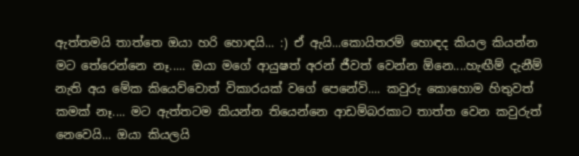ඇත්තමයි තාත්තෙ ඔයා හරි හොඳයි... :) ඒ ඇයි...කොයිතරම් හොඳද කියල කියන්න මට තේරෙන්නෙ නෑ..... ඔයා මගේ ආයුෂත් අරන් ජීවත් වෙන්න ඕනෙ....හැඟීම් දැනීම් නැති අය මේක කියෙව්වොත් විකාරයක් වගේ පෙනේවි.... කවුරු කොහොම හිතුවත් කමක් නෑ.... මට ඇත්තටම කියන්න තියෙන්නෙ ආඩම්බරකාට තාත්ත වෙන කවුරුත් නෙවෙයි... ඔයා කියලයි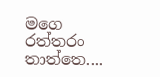මගෙ රත්තරං තාත්තෙ....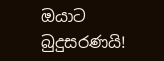ඔයාට බුදුසරණයි!